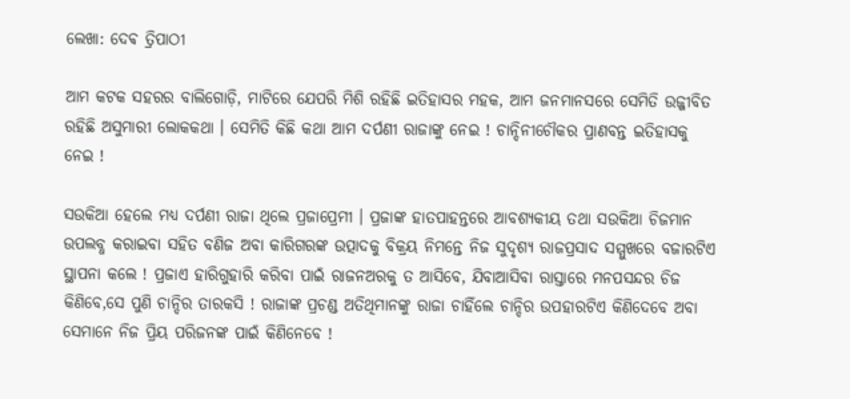ଲେଖା: ଦେଵ ତ୍ରିପାଠୀ

ଆମ କଟକ ସହରର ବାଲିଗୋଡ଼ି, ମାଟିରେ ଯେପରି ମିଶି ରହିଛି ଇତିହାସର ମହକ, ଆମ ଜନମାନସରେ ସେମିତି ଉଜ୍ଜୀବିତ ରହିଛି ଅସୁମାରୀ ଲୋକକଥା । ସେମିତି କିଛି କଥା ଆମ ଦର୍ପଣୀ ରାଜାଙ୍କୁ ନେଇ ! ଚାନ୍ଦିନୀଚୌକର ପ୍ରାଣବନ୍ତ ଇତିହାସକୁ ନେଇ !

ସଉକିଆ ହେଲେ ମଧ୍ୟ ଦର୍ପଣୀ ରାଜା ଥିଲେ ପ୍ରଜାପ୍ରେମୀ । ପ୍ରଜାଙ୍କ ହାତପାହନ୍ତରେ ଆବଶ୍ୟକୀୟ ତଥା ସଉକିଆ ଚିଜମାନ ଉପଲବ୍ଧ କରାଇବା ସହିତ ବଣିଜ ଅବା କାରିଗରଙ୍କ ଉତ୍ପାଦକୁ ବିକ୍ରୟ ନିମନ୍ତେ ନିଜ ସୁଦୃଶ୍ୟ ରାଜପ୍ରସାଦ ସମ୍ମୁଖରେ ବଜାରଟିଏ ସ୍ଥାପନା କଲେ ! ପ୍ରଜାଏ ହାରିଗୁହାରି କରିବା ପାଇଁ ରାଜନଅରକୁ ତ ଆସିବେ, ଯିବାଆସିବା ରାସ୍ତାରେ ମନପସନ୍ଦର ଚିଜ କିଣିବେ,ସେ ପୁଣି ଚାନ୍ଦିର ତାରକସି ! ରାଜାଙ୍କ ପ୍ରଚଣ୍ଡ ଅତିଥିମାନଙ୍କୁ ରାଜା ଚାହିଁଲେ ଚାନ୍ଦିର ଉପହାରଟିଏ କିଣିଦେବେ ଅବା ସେମାନେ ନିଜ ପ୍ରିୟ ପରିଜନଙ୍କ ପାଇଁ କିଣିନେବେ !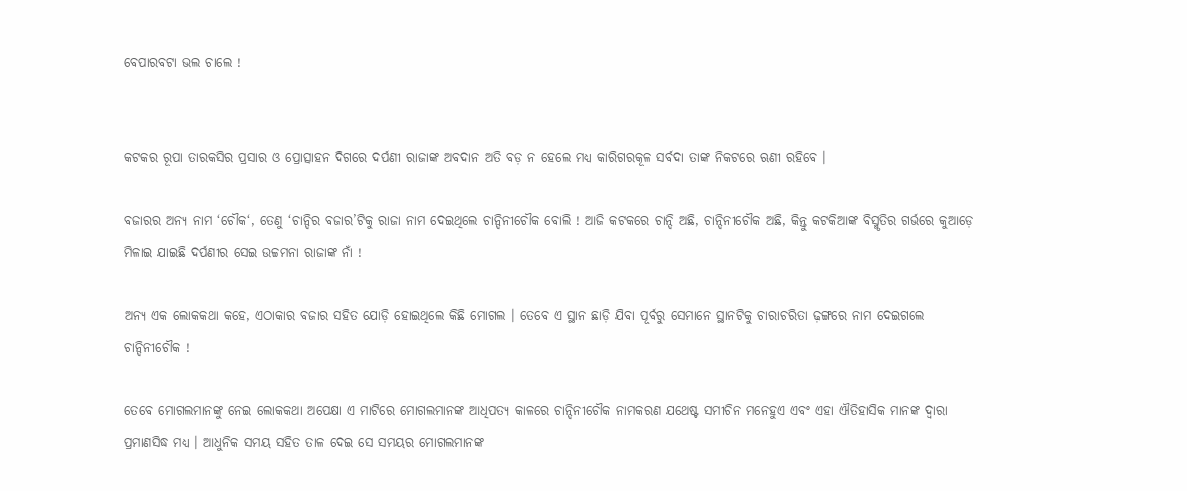ବେପାରବଟା ଭଲ ଚାଲେ !


କଟକର ରୂପା ତାରକସିର ପ୍ରସାର ଓ ପ୍ରୋତ୍ସାହନ ଦିଗରେ ଦର୍ପଣୀ ରାଜାଙ୍କ ଅବଦାନ ଅତି ବଡ଼ ନ ହେଲେ ମଧ୍ୟ କାରିଗରକୂଳ ସର୍ବଦା ତାଙ୍କ ନିକଟରେ ଋଣୀ ରହିବେ ।

ବଜାରର ଅନ୍ୟ ନାମ ‘ଚୌକ‘, ତେଣୁ ‘ଚାନ୍ଦିର ବଜାର’ଟିକୁ ରାଜା ନାମ ଦେଇଥିଲେ ଚାନ୍ଦିନୀଚୌକ ବୋଲି ! ଆଜି କଟକରେ ଚାନ୍ଦି ଅଛି, ଚାନ୍ଦିନୀଚୌକ ଅଛି, କିନ୍ତୁ କଟକିଆଙ୍କ ବିସ୍ମୃତିର ଗର୍ଭରେ କୁଆଡ଼େ ମିଳାଇ ଯାଇଛି ଦର୍ପଣୀର ସେଇ ଉଚ୍ଚମନା ରାଜାଙ୍କ ନାଁ !

ଅନ୍ୟ ଏକ ଲୋକକଥା କହେ, ଏଠାକାର ବଜାର ସହିତ ଯୋଡ଼ି ହୋଇଥିଲେ କିଛି ମୋଗଲ । ତେବେ ଏ ସ୍ଥାନ ଛାଡ଼ି ଯିବା ପୂର୍ବରୁ ସେମାନେ ସ୍ଥାନଟିକୁ ଚାରାଚରିତା ଢ଼ଙ୍ଗରେ ନାମ ଦେଇଗଲେ ଚାନ୍ଦିନୀଚୌକ !

ତେବେ ମୋଗଲମାନଙ୍କୁ ନେଇ ଲୋକକଥା ଅପେକ୍ଷା ଏ ମାଟିରେ ମୋଗଲମାନଙ୍କ ଆଧିପତ୍ୟ କାଳରେ ଚାନ୍ଦିନୀଚୌକ ନାମକରଣ ଯଥେଷ୍ଟ ସମୀଚିନ ମନେହୁଏ ଏବଂ ଏହା ଐତିହାସିକ ମାନଙ୍କ ଦ୍ଵାରା ପ୍ରମାଣସିଦ୍ଧ ମଧ୍ୟ । ଆଧୁନିକ ସମୟ ସହିତ ତାଳ ଦେଇ ସେ ସମୟର ମୋଗଲମାନଙ୍କ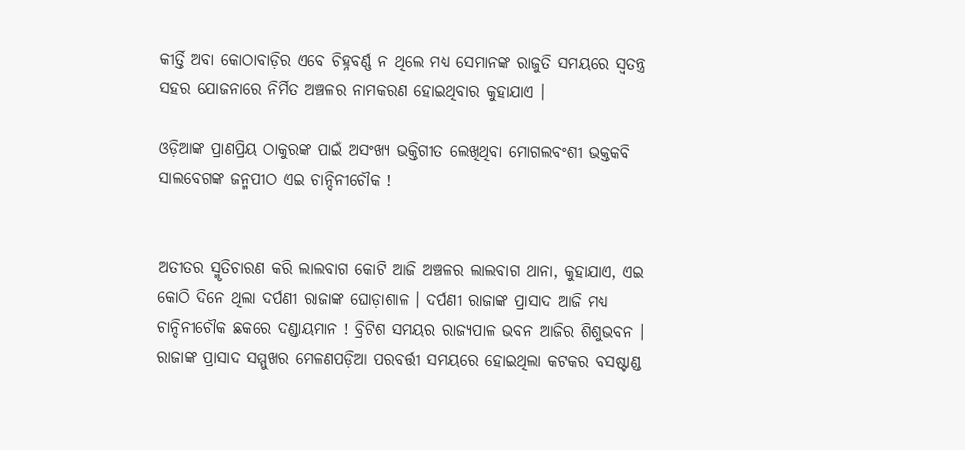କୀର୍ତ୍ତି ଅବା କୋଠାବାଡ଼ିର ଏବେ ଚିହ୍ନବର୍ଣ୍ଣ ନ ଥିଲେ ମଧ୍ୟ ସେମାନଙ୍କ ରାଜୁତି ସମୟରେ ସ୍ବତନ୍ତ୍ର ସହର ଯୋଜନାରେ ନିର୍ମିତ ଅଞ୍ଚଳର ନାମକରଣ ହୋଇଥିବାର କୁହାଯାଏ ।

ଓଡ଼ିଆଙ୍କ ପ୍ରାଣପ୍ରିୟ ଠାକୁରଙ୍କ ପାଇଁ ଅସଂଖ୍ୟ ଭକ୍ତିଗୀତ ଲେଖିଥିବା ମୋଗଲବଂଶୀ ଭକ୍ତକବି ସାଲବେଗଙ୍କ ଜନ୍ମପୀଠ ଏଇ ଚାନ୍ଦିନୀଚୌକ !


ଅତୀତର ସ୍ମୃତିଚାରଣ କରି ଲାଲବାଗ କୋଟି ଆଜି ଅଞ୍ଚଳର ଲାଲବାଗ ଥାନା, କୁହାଯାଏ, ଏଇ କୋଠି ଦିନେ ଥିଲା ଦର୍ପଣୀ ରାଜାଙ୍କ ଘୋଡ଼ାଶାଳ । ଦର୍ପଣୀ ରାଜାଙ୍କ ପ୍ରାସାଦ ଆଜି ମଧ୍ୟ ଚାନ୍ଦିନୀଚୌକ ଛକରେ ଦଣ୍ଡାୟମାନ ! ବ୍ରିଟିଶ ସମୟର ରାଜ୍ୟପାଳ ଭବନ ଆଜିର ଶିଶୁଭବନ । ରାଜାଙ୍କ ପ୍ରାସାଦ ସମ୍ମୁଖର ମେଳଣପଡ଼ିଆ ପରବର୍ତ୍ତୀ ସମୟରେ ହୋଇଥିଲା କଟକର ବସଷ୍ଟାଣ୍ଡ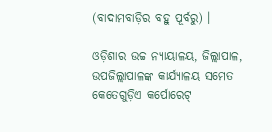(ବାଦାମବାଡ଼ିର ବହୁ ପୂର୍ବରୁ) ।

ଓଡ଼ିଶାର ଉଚ୍ଚ ନ୍ୟାୟାଳୟ, ଜିଲ୍ଲାପାଳ, ଉପଜିଲ୍ଲାପାଳଙ୍କ କାର୍ଯ୍ୟାଳୟ ସମେତ କେତେଗୁଡ଼ିଏ କର୍ପୋରେଟ୍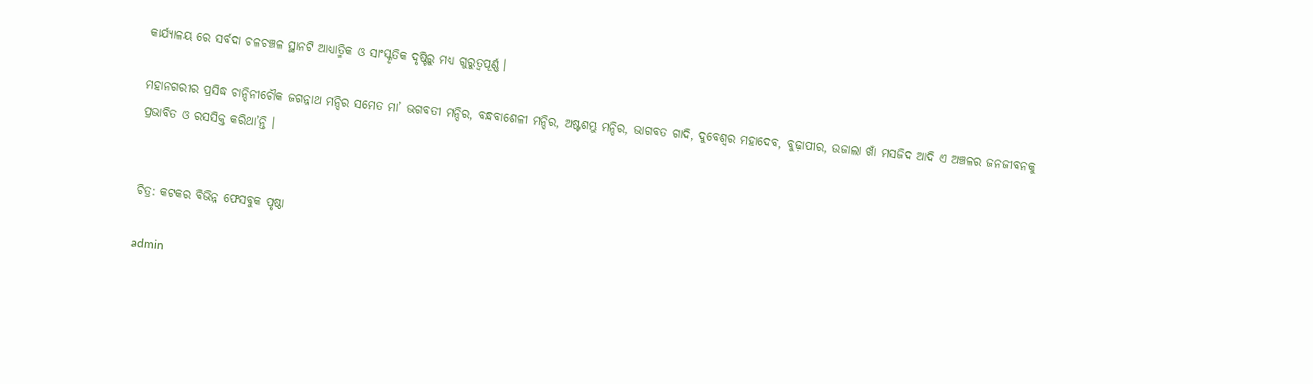କାର୍ଯ୍ୟାଳୟ ରେ ସର୍ବଦା ଚଳଚଞ୍ଚଳ ସ୍ଥାନଟି ଆଧ୍ୟାତ୍ମିକ ଓ ସାଂସ୍କୃତିକ ଦୃଷ୍ଟିରୁ ମଧ୍ୟ ଗୁରୁତ୍ବପୂର୍ଣ୍ଣ ।

ମହାନଗରୀର ପ୍ରସିଦ୍ଧ ଚାନ୍ଦିନୀଚୌକ ଜଗନ୍ନାଥ ମନ୍ଦିର ସମେତ ମା’ ଭଗବତୀ ମନ୍ଦିର, ବନ୍ଧବାଶେଳୀ ମନ୍ଦିର, ଅଷ୍ଟଶମ୍ଭୁ ମନ୍ଦିର, ଭାଗବତ ଗାଦି, ଦୁବେଶ୍ୱର ମହାଦେବ, ବୁଢ଼ାପୀର, ଉଜାଲା ଖାଁ ମସଜିଦ ଆଦି ଏ ଅଞ୍ଚଳର ଜନଜୀବନକୁ ପ୍ରଭାବିତ ଓ ରସସିକ୍ତ କରିଥା’ନ୍ତି ।


ଚିତ୍ର: କଟକର ବିଭିନ୍ନ ଫେସବୁକ ପୃଷ୍ଠା

admin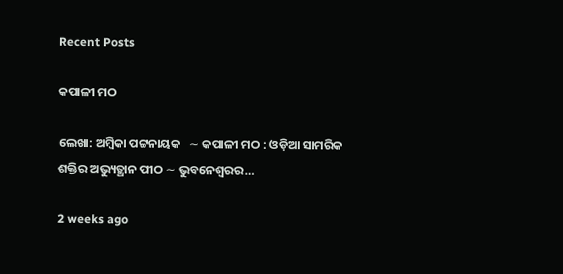Recent Posts

କପାଳୀ ମଠ

ଲେଖା: ଅମ୍ବିକା ପଟ୍ଟନାୟକ   ∼ କପାଳୀ ମଠ : ଓଡ଼ିଆ ସାମରିକ ଶକ୍ତିର ଅଭ୍ୟୁତ୍ଥାନ ପୀଠ ∼ ଭୁବନେଶ୍ୱରର…

2 weeks ago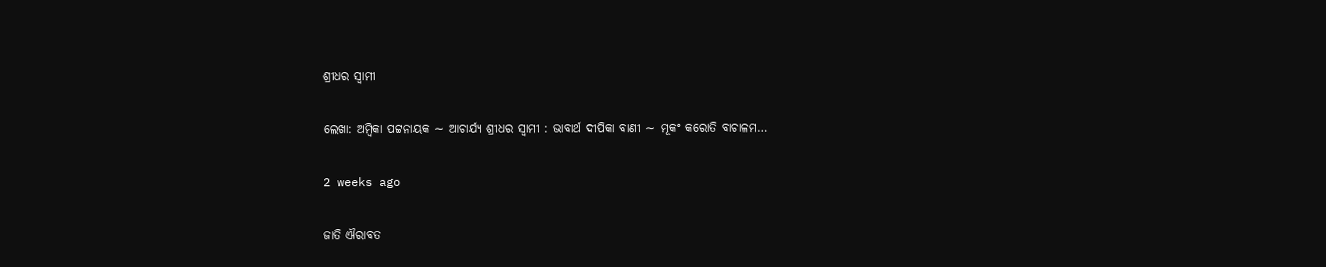ଶ୍ରୀଧର ସ୍ୱାମୀ

ଲେଖା: ଅମ୍ବିକା ପଟ୍ଟନାୟକ ∼ ଆଚାର୍ଯ୍ୟ ଶ୍ରୀଧର ସ୍ୱାମୀ : ଭାବାର୍ଥ ଦୀପିକା ବାଣୀ ∼ ମୂକଂ କରୋତି ବାଚାଳମ…

2 weeks ago

ଜାତି ଐରାବତ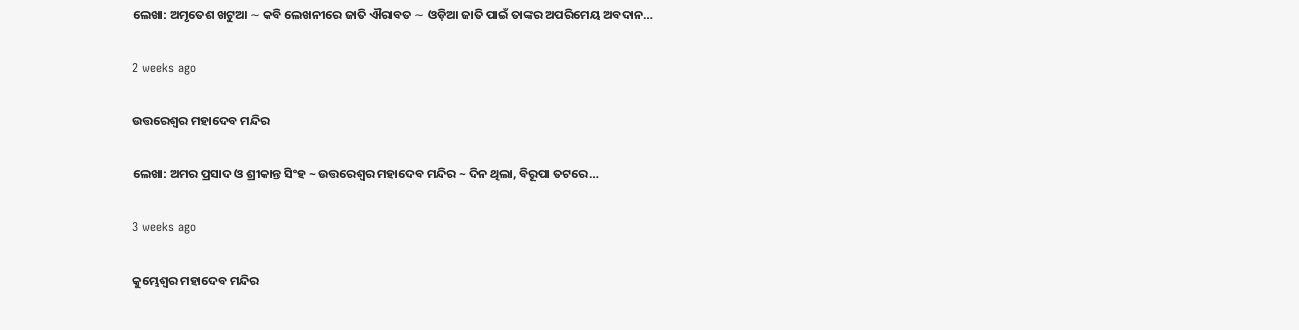ଲେଖା: ଅମୃତେଶ ଖଟୁଆ ∼ କବି ଲେଖନୀରେ ଜାତି ଐରାବତ ∼ ଓଡ଼ିଆ ଜାତି ପାଇଁ ତାଙ୍କର ଅପରିମେୟ ଅବଦାନ…

2 weeks ago

ଉତ୍ତରେଶ୍ଵର ମହାଦେବ ମନ୍ଦିର

ଲେଖା: ଅମର ପ୍ରସାଦ ଓ ଶ୍ରୀକାନ୍ତ ସିଂହ ~ ଉତ୍ତରେଶ୍ଵର ମହାଦେବ ମନ୍ଦିର ~ ଦିନ ଥିଲା, ବିରୂପା ତଟରେ…

3 weeks ago

କୁମ୍ଭେଶ୍ୱର ମହାଦେବ ମନ୍ଦିର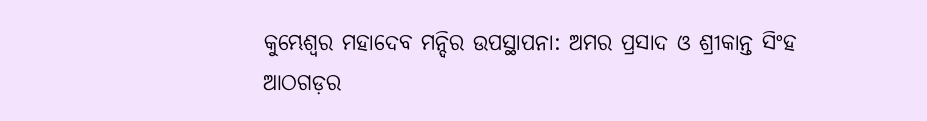କୁମ୍ଭେଶ୍ୱର ମହାଦେବ ମନ୍ଦିର ଉପସ୍ଥାପନା: ଅମର ପ୍ରସାଦ ଓ ଶ୍ରୀକାନ୍ତ ସିଂହ  ଆଠଗଡ଼ର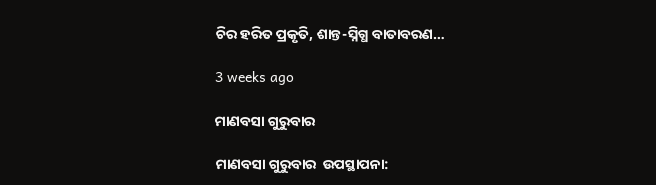ଚିର ହରିତ ପ୍ରକୃତି, ଶାନ୍ତ-ସ୍ନିଗ୍ଧ ବାତାବରଣ…

3 weeks ago

ମାଣବସା ଗୁରୁବାର

ମାଣବସା ଗୁରୁବାର  ଉପସ୍ଥାପନା: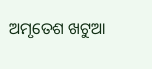ଅମୃତେଶ ଖଟୁଆ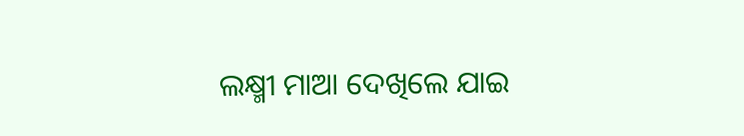ଲକ୍ଷ୍ମୀ ମାଆ ଦେଖିଲେ ଯାଇ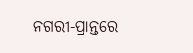ନଗରୀ-ପ୍ରାନ୍ତରେ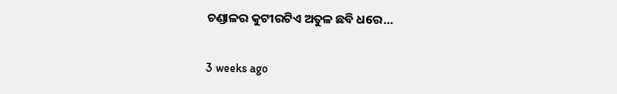ଚଣ୍ଡାଳର କୁଟୀରଟିଏ ଅତୁଳ ଛବି ଧରେ…

3 weeks ago